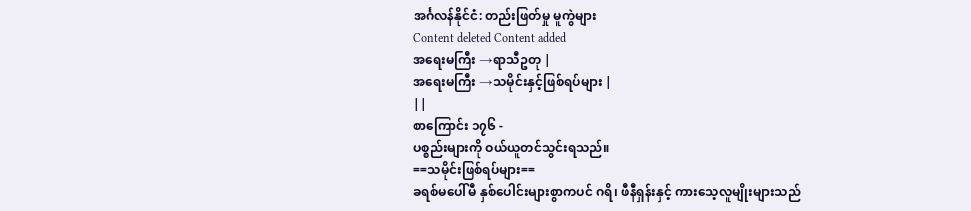အင်္ဂလန်နိုင်ငံ: တည်းဖြတ်မှု မူကွဲများ
Content deleted Content added
အရေးမကြီး →ရာသီဥတု |
အရေးမကြီး →သမိုင်းနှင့်ဖြစ်ရပ်များ |
||
စာကြောင်း ၁၇၆ -
ပစ္စည်းများကို ဝယ်ယူတင်သွင်းရသည်။
==သမိုင်းဖြစ်ရပ်များ==
ခရစ်မပေါ်မီ နှစ်ပေါင်းများစွာကပင် ဂရိ၊ ဖီနီရှန်းနှင့် ကားသေ့လူမျိုးများသည်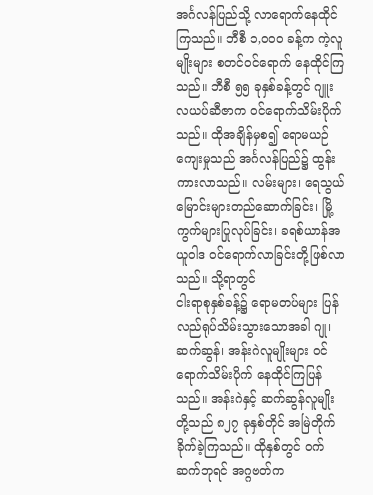အင်္ဂလန်ပြည်သို့ လာရောက်နေထိုင်ကြသည်။ ဘီစီ ၁,ဝဝဝ ခန့်က ကဲ့လူမျိုးများ စတင်ဝင်ရောက် နေထိုင်ကြသည်။ ဘီစီ ၅၅ ခုနှစ်ခန့်တွင် ဂျူးလယပ်ဆီဇာက ဝင်ရောက်သိမ်းပိုက်သည်။ ထိုအချိန်မှစ၍ ရောမယဉ်ကျေးမှုသည် အင်္ဂလန်ပြည်၌ ထွန်းကားလာသည်။ လမ်းများ၊ ရေသွယ်မြောင်းများတည်ဆောက်ခြင်း၊ မြို့ကွက်များပြုလုပ်ခြင်း၊ ခရစ်ယာန်အယူဝါဒ ဝင်ရောက်လာခြင်းတို့ဖြစ်လာသည်။ သို့ရာတွင်
ငါးရာစုနှစ်ခန့်၌ ရောမတပ်များ ပြန်လည်ရုပ်သိမ်းသွားသောအခါ ဂျု၊ ဆက်ဆွန်၊ အန်းဂဲလူမျိုးများ ဝင်ရောက်သိမ်းပိုက် နေထိုင်ကြပြန်သည်။ အန်းဂဲနှင့် ဆက်ဆွန်လူမျိုးတို့သည် ၈၂၇ ခုနှစ်တိုင် အမြဲတိုက်ခိုက်ခဲ့ကြသည်။ ထိုနှစ်တွင် ဝက်ဆက်ဘုရင် အဂ္ဂဗတ်က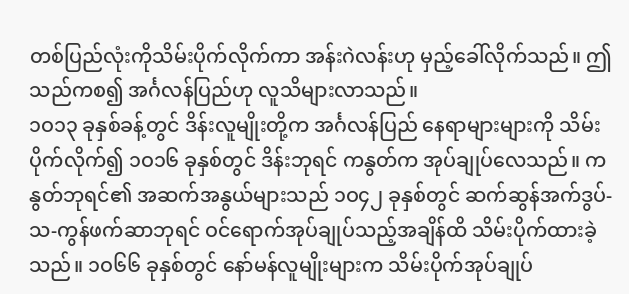တစ်ပြည်လုံးကိုသိမ်းပိုက်လိုက်ကာ အန်းဂဲလန်းဟု မှည့်ခေါ်လိုက်သည်။ ဤသည်ကစ၍ အင်္ဂလန်ပြည်ဟု လူသိများလာသည်။
၁ဝ၁၃ ခုနှစ်ခန့်တွင် ဒိန်းလူမျိုးတို့က အင်္ဂလန်ပြည် နေရာများများကို သိမ်းပိုက်လိုက်၍ ၁ဝ၁၆ ခုနှစ်တွင် ဒိန်းဘုရင် ကနွတ်က အုပ်ချုပ်လေသည်။ ကနွတ်ဘုရင်၏ အဆက်အနွယ်များသည် ၁ဝ၄၂ ခုနှစ်တွင် ဆက်ဆွန်အက်ဒွပ်-သ-ကွန်ဖက်ဆာဘုရင် ဝင်ရောက်အုပ်ချုပ်သည့်အချိန်ထိ သိမ်းပိုက်ထားခဲ့သည်။ ၁ဝ၆၆ ခုနှစ်တွင် နော်မန်လူမျိုးများက သိမ်းပိုက်အုပ်ချုပ်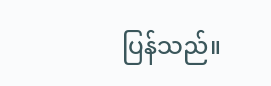ပြန်သည်။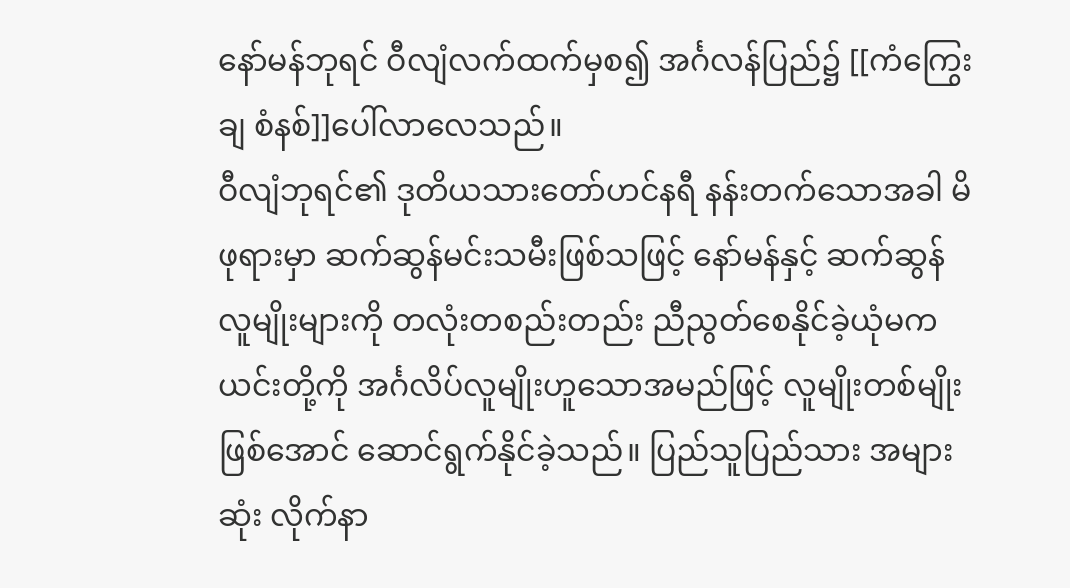နော်မန်ဘုရင် ဝီလျံလက်ထက်မှစ၍ အင်္ဂလန်ပြည်၌ [[ကံကြွေးချ စံနစ်]]ပေါ်လာလေသည်။
ဝီလျံဘုရင်၏ ဒုတိယသားတော်ဟင်နရီ နန်းတက်သောအခါ မိဖုရားမှာ ဆက်ဆွန်မင်းသမီးဖြစ်သဖြင့် နော်မန်နှင့် ဆက်ဆွန်လူမျိုးများကို တလုံးတစည်းတည်း ညီညွတ်စေနိုင်ခဲ့ယုံမက ယင်းတို့ကို အင်္ဂလိပ်လူမျိုးဟူသောအမည်ဖြင့် လူမျိုးတစ်မျိုးဖြစ်အောင် ဆောင်ရွက်နိုင်ခဲ့သည်။ ပြည်သူပြည်သား အများဆုံး လိုက်နာ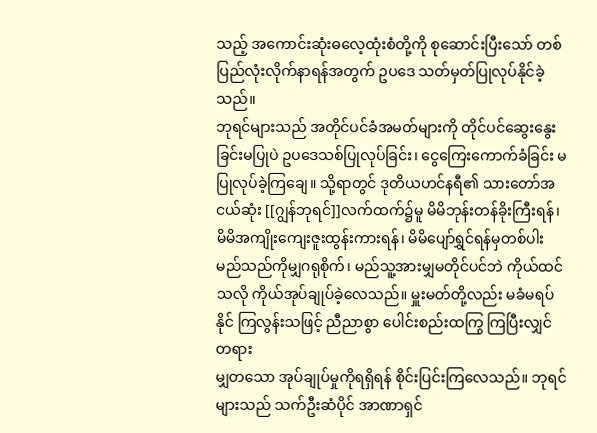သည့် အကောင်းဆုံးဓလေ့ထုံးစံတို့ကို စုဆောင်းပြီးသော် တစ်ပြည်လုံးလိုက်နာရန်အတွက် ဥပဒေ သတ်မှတ်ပြုလုပ်နိုင်ခဲ့သည်။
ဘုရင်များသည် အတိုင်ပင်ခံအမတ်များကို တိုင်ပင်ဆွေးနွေးခြင်းမပြုပဲ ဥပဒေသစ်ပြုလုပ်ခြင်း၊ ငွေကြေးကောက်ခံခြင်း မပြုလုပ်ခဲ့ကြချေ။ သို့ရာတွင် ဒုတိယဟင်နရီ၏ သားတော်အငယ်ဆုံး [[ဂျွန်ဘုရင်]]လက်ထက်၌မူ မိမိဘုန်းတန်ခိုးကြီးရန်၊ မိမိအကျိုးကျေးဇူးထွန်းကားရန်၊ မိမိပျော်ရွှင်ရန်မှတစ်ပါး မည်သည်ကိုမျှဂရုစိုက်၊ မည်သူ့အားမျှမတိုင်ပင်ဘဲ ကိုယ်ထင်သလို ကိုယ်အုပ်ချုပ်ခဲ့လေသည်။ မှူးမတ်တို့လည်း မခံမရပ်နိုင် ကြလွန်းသဖြင့် ညီညာစွာ ပေါင်းစည်းထကြွ ကြပြီးလျှင် တရား
မျှတသော အုပ်ချုပ်မှုကိုရရှိရန် စိုင်းပြင်းကြလေသည်။ ဘုရင်များသည် သက်ဦးဆံပိုင် အာဏာရှင်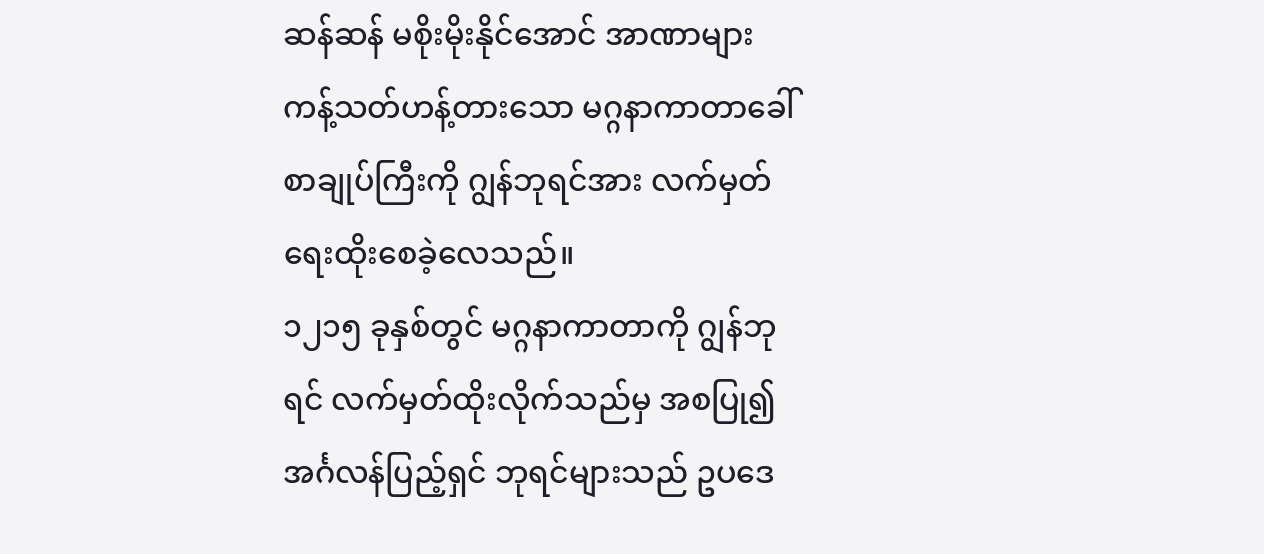ဆန်ဆန် မစိုးမိုးနိုင်အောင် အာဏာများ ကန့်သတ်ဟန့်တားသော မဂ္ဂနာကာတာခေါ် စာချုပ်ကြီးကို ဂျွန်ဘုရင်အား လက်မှတ် ရေးထိုးစေခဲ့လေသည်။
၁၂၁၅ ခုနှစ်တွင် မဂ္ဂနာကာတာကို ဂျွန်ဘုရင် လက်မှတ်ထိုးလိုက်သည်မှ အစပြု၍ အင်္ဂလန်ပြည့်ရှင် ဘုရင်များသည် ဥပဒေ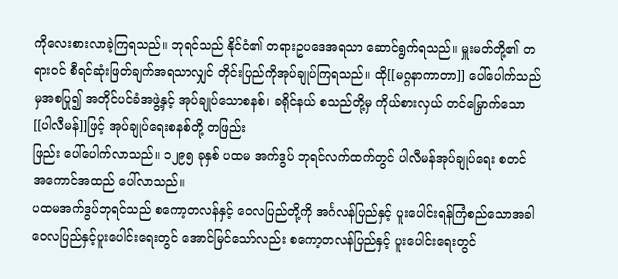ကိုလေးစားလာခဲ့ကြရသည်။ ဘုရင်သည် နိုင်ငံ၏ တရားဥပဒေအရသာ ဆောင်ရွက်ရသည်။ မှူးမတ်တို့၏ တရားဝင် စီရင်ဆုံးဖြတ်ချက်အရသာလျှင် တိုင်းပြည်ကိုအုပ်ချုပ်ကြရသည်။ ထို[[မဂ္ဂနာကာတာ]] ပေါ်ပေါက်သည်မှအစပြု၍ အတိုင်ပင်ခံအဖွဲ့နှင့် အုပ်ချုပ်သောစနစ်၊ ခရိုင်နယ် စသည်တို့မှ ကိုယ်စားလှယ် တင်မြှောက်သော [[ပါလီမန်]]ဖြင့် အုပ်ချုပ်ရေးစနစ်တို့ တဖြည်း
ဖြည်း ပေါ်ပေါက်လာသည်။ ၁၂၉၅ ခုနှစ် ပထမ အက်ဒွပ် ဘုရင်လက်ထက်တွင် ပါလီမန်အုပ်ချုပ်ရေး စတင် အကောင်အထည် ပေါ်လာသည်။
ပထမအက်ဒွပ်ဘုရင်သည် စကော့တလန်နှင့် ဝေလပြည်တို့ကို အင်္ဂလန်ပြည်နှင့် ပူးပေါင်းရန်ကြံစည်သောအခါ ဝေလပြည်နှင့်ပူးပေါင်းရေးတွင် အောင်မြင်သော်လည်း စကော့တလန်ပြည်နှင့် ပူးပေါင်းရေးတွင်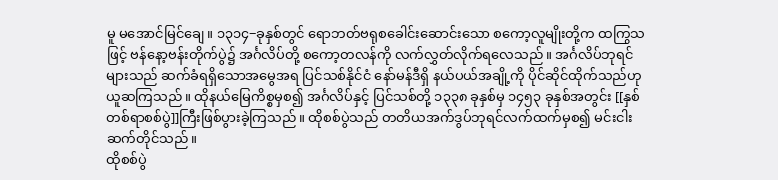မူ မအောင်မြင်ချေ။ ၁၃၁၄−ခုနှစ်တွင် ရောဘတ်ဗရုစခေါင်းဆောင်းသော စကော့လူမျိုးတို့က ထကြွသဖြင့် ဗန်နော့ဗန်းတိုက်ပွဲ၌ အင်္ဂလိပ်တို့ စကော့တလန်ကို လက်လွှတ်လိုက်ရလေသည်။ အင်္ဂလိပ်ဘုရင်များသည် ဆက်ခံရရှိသောအမွေအရ ပြင်သစ်နိုင်ငံ နော်မန်ဒီရှိ နယ်ပယ်အချို့ကို ပိုင်ဆိုင်ထိုက်သည်ဟု ယူဆကြသည်။ ထိုနယ်မြေကိစ္စမှစ၍ အင်္ဂလိပ်နှင့် ပြင်သစ်တို့ ၁၃၃၈ ခုနှစ်မှ ၁၄၅၃ ခုနှစ်အတွင်း [[နှစ်တစ်ရာစစ်ပွဲ]]ကြီးဖြစ်ပွားခဲ့ကြသည်။ ထိုစစ်ပွဲသည် တတိယအက်ဒွပ်ဘုရင်လက်ထက်မှစ၍ မင်းငါးဆက်တိုင်သည်။
ထိုစစ်ပွဲ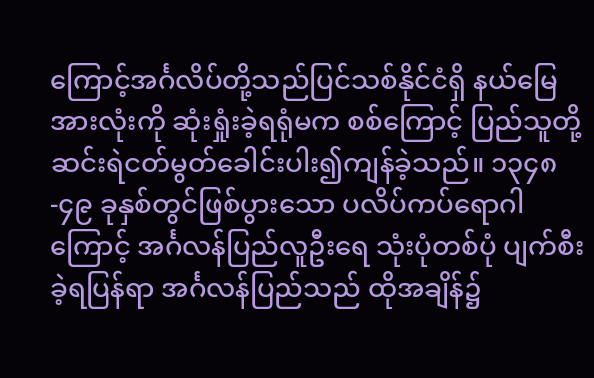ကြောင့်အင်္ဂလိပ်တို့သည်ပြင်သစ်နိုင်ငံရှိ နယ်မြေအားလုံးကို ဆုံးရှုံးခဲ့ရရုံမက စစ်ကြောင့် ပြည်သူတို့ ဆင်းရဲငတ်မွတ်ခေါင်းပါး၍ကျန်ခဲ့သည်။ ၁၃၄၈-၄၉ ခုနှစ်တွင်ဖြစ်ပွားသော ပလိပ်ကပ်ရောဂါကြောင့် အင်္ဂလန်ပြည်လူဦးရေ သုံးပုံတစ်ပုံ ပျက်စီးခဲ့ရပြန်ရာ အင်္ဂလန်ပြည်သည် ထိုအချိန်၌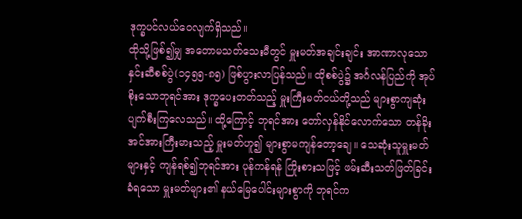ဒုက္ခပင်လယ်ဝေလျက်ရှိသည်။
ထိုသို့ဖြစ်၍မျှ အတောမသတ်သေးမီတွင် မှူးမတ်အချင်းချင်း အာဏာလုသော နှင်းဆီစစ်ပွဲ(၁၄၅၅-၈၅) ဖြစ်ပွားလာပြန်သည်။ ထိုစစ်ပွဲ၌ အင်္ဂလန်ပြည်ကို အုပ်စိုးသောဘုရင်အား ဒုက္ခပေးတတ်သည့် မှူးကြီးမတ်ငယ်တို့သည် များစွာကျဆုံးပျက်စီးကြလေသည်။ ထို့ကြောင့် ဘုရင်အား တော်လှန်နိုင်လောက်သော တန်ခိုးအင်အားကြီးမားသည့် မှူးမတ်ဟူ၍ များစွာမကျန်တော့ချေ။ သေဆုံးသူမှူးမတ်များနှင့် ကျန်ရစ်၍ဘုရင်အား ပုန်ကန်ရန် ကြိုးစားသဖြင့် ဖမ်းဆီးသတ်ဖြတ်ခြင်း ခံရသော မှူးမတ်များ၏ နယ်မြေပေါင်းများစွာကို ဘုရင်က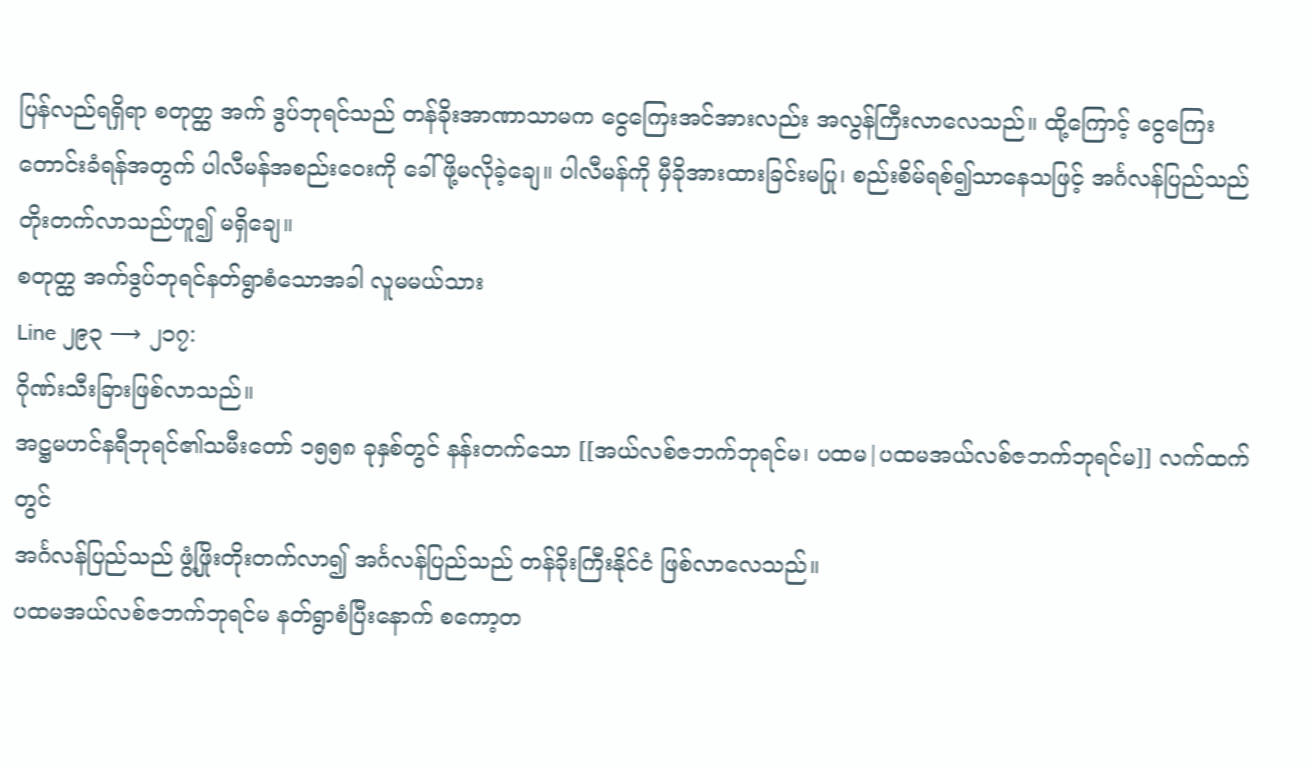ပြန်လည်ရရှိရာ စတုတ္ထ အက် ဒွပ်ဘုရင်သည် တန်ခိုးအာဏာသာမက ငွေကြေးအင်အားလည်း အလွန်ကြီးလာလေသည်။ ထို့ကြောင့် ငွေကြေးတောင်းခံရန်အတွက် ပါလီမန်အစည်းဝေးကို ခေါ်ဖို့မလိုခဲ့ချေ။ ပါလီမန်ကို မှီခိုအားထားခြင်းမပြု၊ စည်းစိမ်ရစ်၍သာနေသဖြင့် အင်္ဂလန်ပြည်သည် တိုးတက်လာသည်ဟူ၍ မရှိချေ။
စတုတ္ထ အက်ဒွပ်ဘုရင်နတ်ရွာစံသောအခါ လူမမယ်သား
Line ၂၉၃ ⟶ ၂၁၇:
ဂိုဏ်းသီးခြားဖြစ်လာသည်။
အဋ္ဌမဟင်နရီဘုရင်၏သမီးတော် ၁၅၅၈ ခုနှစ်တွင် နန်းတက်သော [[အယ်လစ်ဇဘက်ဘုရင်မ၊ ပထမ|ပထမအယ်လစ်ဇဘက်ဘုရင်မ]] လက်ထက်တွင်
အင်္ဂလန်ပြည်သည် ဖွံ့ဖြိုးတိုးတက်လာ၍ အင်္ဂလန်ပြည်သည် တန်ခိုးကြီးနိုင်ငံ ဖြစ်လာလေသည်။
ပထမအယ်လစ်ဇဘက်ဘုရင်မ နတ်ရွာစံပြီးနောက် စကော့တ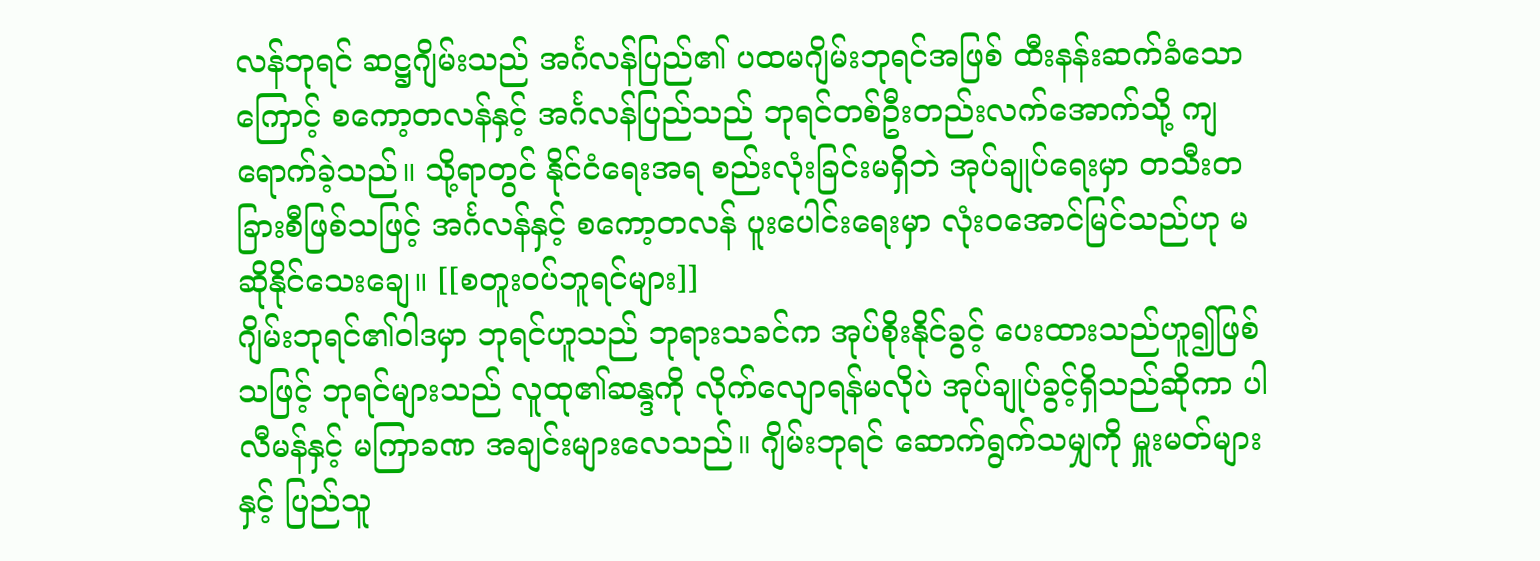လန်ဘုရင် ဆဋ္ဌဂျိမ်းသည် အင်္ဂလန်ပြည်၏ ပထမဂျိမ်းဘုရင်အဖြစ် ထီးနန်းဆက်ခံသောကြောင့် စကော့တလန်နှင့် အင်္ဂလန်ပြည်သည် ဘုရင်တစ်ဦးတည်းလက်အောက်သို့ ကျရောက်ခဲ့သည်။ သို့ရာတွင် နိုင်ငံရေးအရ စည်းလုံးခြင်းမရှိဘဲ အုပ်ချုပ်ရေးမှာ တသီးတခြားစီဖြစ်သဖြင့် အင်္ဂလန်နှင့် စကော့တလန် ပူးပေါင်းရေးမှာ လုံးဝအောင်မြင်သည်ဟု မဆိုနိုင်သေးချေ။ [[စတူးဝပ်ဘူရင်များ]]
ဂျိမ်းဘုရင်၏ဝါဒမှာ ဘုရင်ဟူသည် ဘုရားသခင်က အုပ်စိုးနိုင်ခွင့် ပေးထားသည်ဟူ၍ဖြစ်သဖြင့် ဘုရင်များသည် လူထု၏ဆန္ဒကို လိုက်လျောရန်မလိုပဲ အုပ်ချုပ်ခွင့်ရှိသည်ဆိုကာ ပါလီမန်နှင့် မကြာခဏ အချင်းများလေသည်။ ဂျိမ်းဘုရင် ဆောက်ရွက်သမျှကို မှူးမတ်များနှင့် ပြည်သူ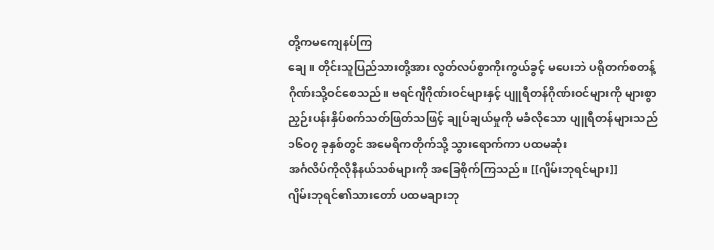တို့ကမကျေနပ်ကြ
ချေ။ တိုင်းသူပြည်သားတို့အား လွတ်လပ်စွာကိုးကွယ်ခွင့် မပေးဘဲ ပရိုတက်စတန့်ဂိုဏ်းသို့ဝင်စေသည်။ ဗရင်ဂျီဂိုဏ်းဝင်များနှင့် ပျူရီတန်ဂိုဏ်းဝင်များကို များစွာညှဉ်းပန်းနှိပ်စက်သတ်ဖြတ်သဖြင့် ချုပ်ချယ်မှုကို မခံလိုသော ပျူရီတန်များသည် ၁၆ဝ၇ ခုနှစ်တွင် အမေရိကတိုက်သို့ သွားရောက်ကာ ပထမဆုံး
အင်္ဂလိပ်ကိုလိုနီနယ်သစ်များကို အခြေစိုက်ကြသည်။ [[ဂျိမ်းဘုရင်များ]]
ဂျိမ်းဘုရင်၏သားတော် ပထမချားဘု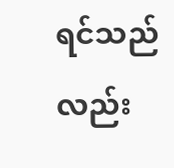ရင်သည်လည်း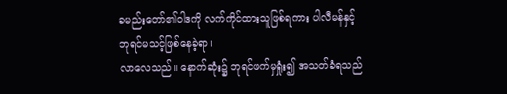ခမည်းတော်၏ဝါဒကို လက်ကိုင်ထားသူဖြစ်ရကား ပါလီမန်နှင့်
ဘုရင်မသင့်ဖြစ်နေခဲ့ရာ၊
လာလေသည်။ နောက်ဆုံး၌ ဘုရင်ဖက်မှရှုံး၍ အသတ်ခံရသည်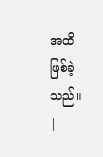အထိဖြစ်ခဲ့သည်။
|